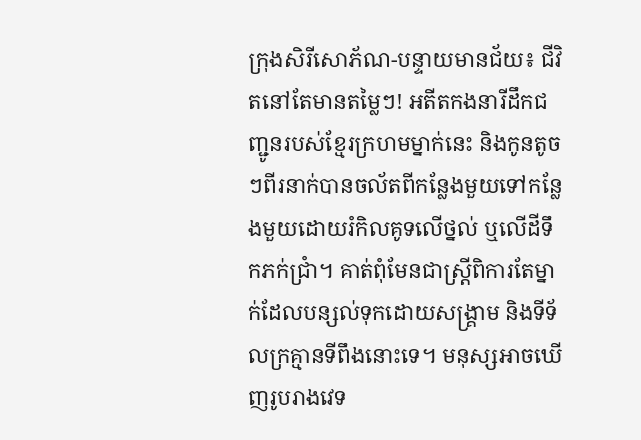ក្រុងសិរីសោភ័ណ-បន្ទាយមានជ័យ៖ ជីវិតនៅតែមានតម្លៃៗ! អតីតកងនារីដឹកជញ្ជូនរបស់ខ្មែរក្រហមម្នាក់នេះ និងកូនតូចៗពីរនាក់បានចល័តពីកន្លែងមួយទៅកន្លែងមួយដោយរំកិលគូទលើថ្នល់ ឬលើដីទឹកភក់ជ្រាំ។ គាត់ពុំមែនជាស្ត្រីពិការតែម្នាក់ដែលបន្សល់ទុកដោយសង្គ្រាម និងទីទ័លក្រគ្មានទីពឹងនោះទេ។ មនុស្សអាចឃើញរូបរាងវេទ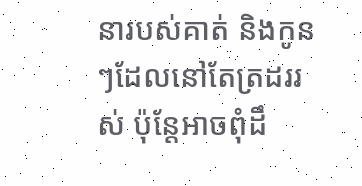នារបស់គាត់ និងកូនៗដែលនៅតែត្រដររស់ ប៉ុន្តែអាចពុំដឹ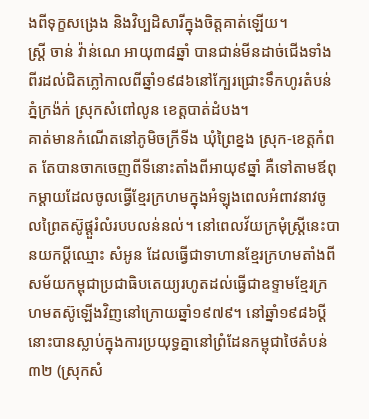ងពីទុក្ខសង្រេង និងវិប្បដិសារីក្នុងចិត្តគាត់ឡើយ។
ស្ត្រី ចាន់ វ៉ាន់ណេ អាយុ៣៨ឆ្នាំ បានជាន់មីនដាច់ជើងទាំងពីរដល់ជិតភ្លៅកាលពីឆ្នាំ១៩៨៦នៅក្បែរជ្រោះទឹកហូរតំបន់ភ្នំក្រង៉ក់ ស្រុកសំពៅលូន ខេត្តបាត់ដំបង។
គាត់មានកំណើតនៅភូមិចក្រីទីង ឃុំព្រៃខ្នង ស្រុក-ខេត្តកំពត តែបានចាកចេញពីទីនោះតាំងពីអាយុ៩ឆ្នាំ គឺទៅតាមឪពុកម្ដាយដែលចូលធ្វើខ្មែរក្រហមក្នុងអំឡុងពេលអំពាវនាវចូលព្រៃតស៊ូផ្ដួរំលំរបបលន់នល់។ នៅពេលវ័យក្រមុំស្ត្រីនេះបានយកប្ដីឈ្មោះ សំអូន ដែលធ្វើជាទាហានខ្មែរក្រហមតាំងពីសម័យកម្ពុជាប្រជាធិបតេយ្យរហូតដល់ធ្វើជាឧទ្ទាមខ្មែរក្រហមតស៊ូឡើងវិញនៅក្រោយឆ្នាំ១៩៧៩។ នៅឆ្នាំ១៩៨៦ប្ដីនោះបានស្លាប់ក្នុងការប្រយុទ្ធគ្នានៅព្រំដែនកម្ពុជាថៃតំបន់៣២ (ស្រុកសំ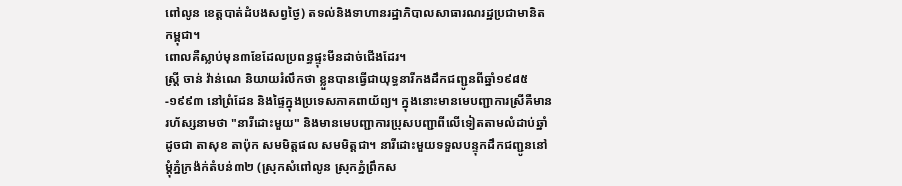ពៅលូន ខេត្តបាត់ដំបងសព្វថ្ងៃ) តទល់និងទាហានរដ្ឋាភិបាលសាធារណរដ្ឋប្រជាមានិតកម្ពុជា។
ពោលគឺស្លាប់មុន៣ខែដែលប្រពន្ធផ្ទុះមីនដាច់ជើងដែរ។
ស្ត្រី ចាន់ វ៉ាន់ណេ និយាយរំលឹកថា ខ្លួនបានធ្វើជាយុទ្ធនារីកងដឹកជញ្ជូនពីឆ្នាំ១៩៨៥-១៩៩៣ នៅព្រំដែន និងផ្ទៃក្នុងប្រទេសភាគពាយ័ព្យ។ ក្នុងនោះមានមេបញ្ជាការស្រីគឺមានរហ័ស្សនាមថា "នារីដោះមួយ" និងមានមេបញ្ជាការប្រុសបញ្ជាពីលើទៀតតាមលំដាប់ឆ្នាំដូចជា តាសុខ តាប៉ុក សមមិត្តផល សមមិត្តជា។ នារីដោះមួយទទួលបន្ទុកដឹកជញ្ជូននៅម្ដុំភ្នំក្រង៉ក់តំបន់៣២ (ស្រុកសំពៅលូន ស្រុកភ្នំព្រឹកស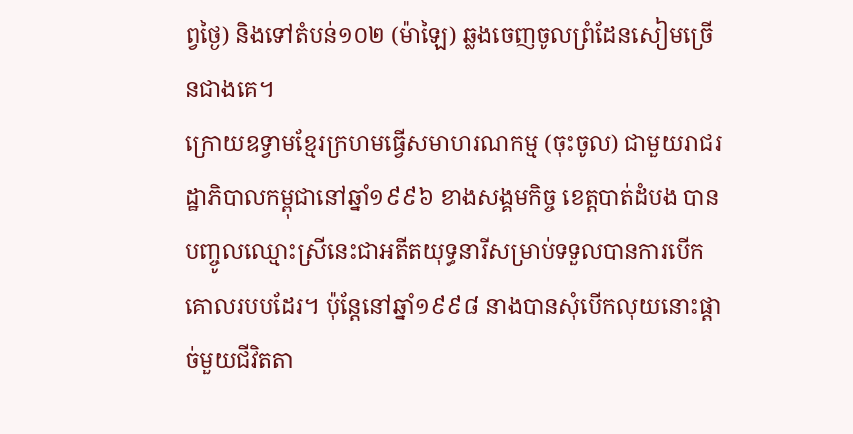ព្វថ្ងៃ) និងទៅតំបន់១០២ (ម៉ាឡៃ) ឆ្លងចេញចូលព្រំដែនសៀមច្រើនជាងគេ។
ក្រោយឧទ្វាមខ្មែរក្រហមធ្វើសមាហរណកម្ម (ចុះចូល) ជាមួយរាជរដ្ឋាភិបាលកម្ពុជានៅឆ្នាំ១៩៩៦ ខាងសង្គមកិច្ច ខេត្តបាត់ដំបង បានបញ្ចូលឈ្មោះស្រីនេះជាអតីតយុទ្ធនារីសម្រាប់ទទួលបានការបើកគោលរបបដែរ។ ប៉ុន្តែនៅឆ្នាំ១៩៩៨ នាងបានសុំបើកលុយនោះផ្ដាច់មួយជីវិតតា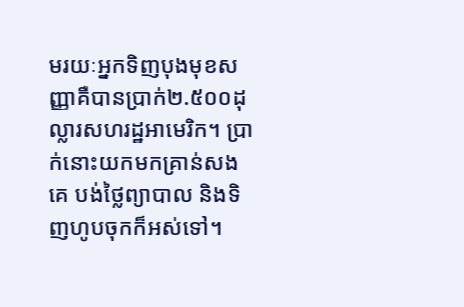មរយៈអ្នកទិញបុងមុខសញ្ញាគឺបានប្រាក់២.៥០០ដុល្លារសហរដ្ឋអាមេរិក។ ប្រាក់នោះយកមកគ្រាន់សងគេ បង់ថ្លៃព្យាបាល និងទិញហូបចុកក៏អស់ទៅ។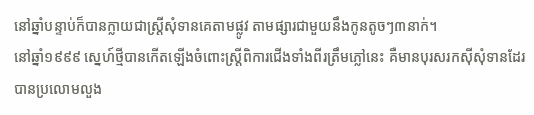នៅឆ្នាំបន្ទាប់ក៏បានក្លាយជាស្ត្រីសុំទានគេតាមផ្លូវ តាមផ្សារជាមួយនឹងកូនតូចៗ៣នាក់។
នៅឆ្នាំ១៩៩៩ ស្នេហ៍ថ្មីបានកើតឡើងចំពោះស្ត្រីពិការជើងទាំងពីរត្រឹមភ្លៅនេះ គឺមានបុរសរកស៊ីសុំទានដែរបានប្រលោមលួង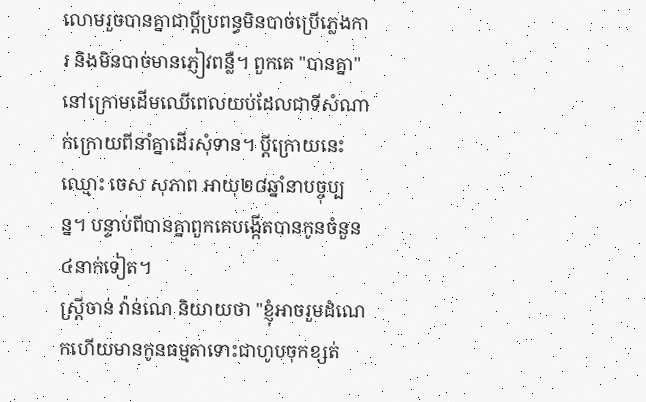លោមរួចបានគ្នាជាប្ដីប្រពន្ធមិនបាច់ប្រើភ្លេងការ និងមិនបាច់មានភ្ញៀវពន្លឺ។ ពួកគេ "បានគ្នា" នៅក្រោមដើមឈើពេលយប់ដែលជាទីសំណាក់ក្រោយពីនាំគ្នាដើរសុំទាន។ ប្ដីក្រោយនេះឈ្មោះ ចេស សុភាព អាយុ២៨ឆ្នាំនាបច្ចុប្បន្ន។ បន្ទាប់ពីបានគ្នាពួកគេបង្កើតបានកូនចំនួន៤នាក់ទៀត។
ស្ត្រីចាន់ វ៉ាន់ណេ និយាយថា "ខ្ញុំអាចរួមដំណេកហើយមានកូនធម្មតាទោះជាហូបចុកខ្សត់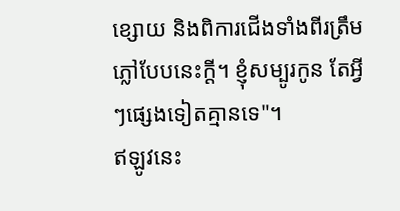ខ្សោយ និងពិការជើងទាំងពីរត្រឹមភ្លៅបែបនេះក្ដី។ ខ្ញុំសម្បូរកូន តែអ្វីៗផ្សេងទៀតគ្មានទេ"។
ឥឡូវនេះ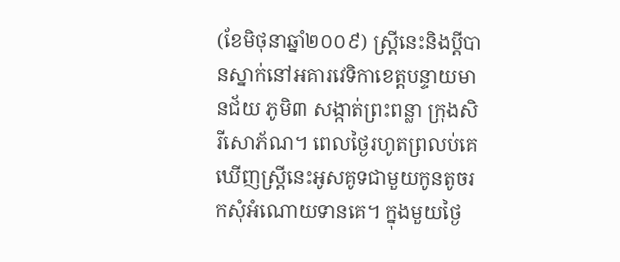(ខែមិថុនាឆ្នាំ២០០៩) ស្ត្រីនេះនិងប្ដីបានស្នាក់នៅអគារវេទិកាខេត្តបន្ទាយមានជ័យ ភូមិ៣ សង្កាត់ព្រះពន្លា ក្រុងសិរីសោភ័ណ។ ពេលថ្ងៃរហូតព្រលប់គេឃើញស្ត្រីនេះអូសគូទជាមួយកូនតូចរកសុំអំណោយទានគេ។ ក្នុងមួយថ្ងៃ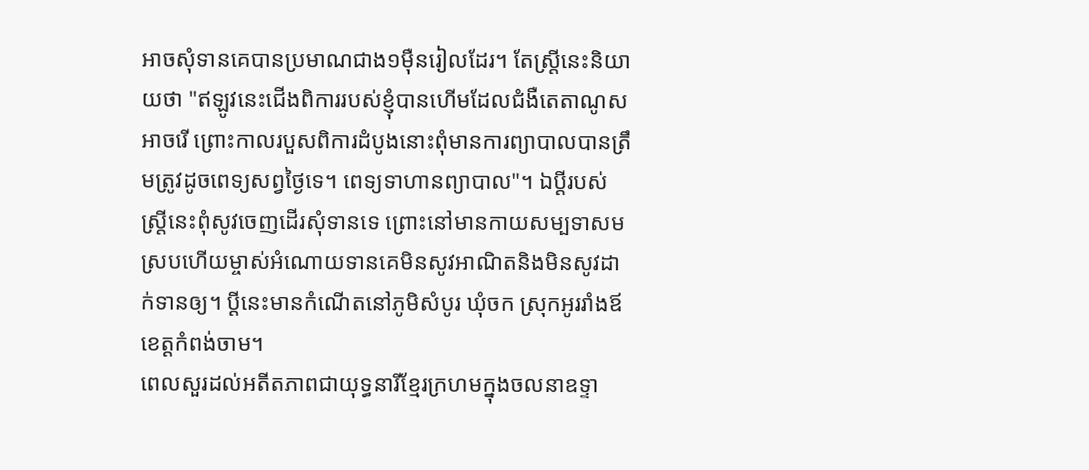អាចសុំទានគេបានប្រមាណជាង១ម៉ឺនរៀលដែរ។ តែស្ត្រីនេះនិយាយថា "ឥឡូវនេះជើងពិការរបស់ខ្ញុំបានហើមដែលជំងឺតេតាណូសអាចរើ ព្រោះកាលរបួសពិការដំបូងនោះពុំមានការព្យាបាលបានត្រឹមត្រូវដូចពេទ្យសព្វថ្ងៃទេ។ ពេទ្យទាហានព្យាបាល"។ ឯប្ដីរបស់ស្ត្រីនេះពុំសូវចេញដើរសុំទានទេ ព្រោះនៅមានកាយសម្បទាសមស្របហើយម្ចាស់អំណោយទានគេមិនសូវអាណិតនិងមិនសូវដាក់ទានឲ្យ។ ប្ដីនេះមានកំណើតនៅភូមិសំបូរ ឃុំចក ស្រុកអូររាំងឪ ខេត្តកំពង់ចាម។
ពេលសួរដល់អតីតភាពជាយុទ្ធនារីខ្មែរក្រហមក្នុងចលនាឧទ្ទា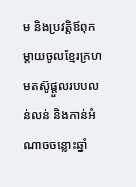ម និងប្រវត្តិឪពុកម្ដាយចូលខ្មែរក្រហមតស៊ូផ្ដួលរបបលន់លន់ និងកាន់អំណាចចន្លោះឆ្នាំ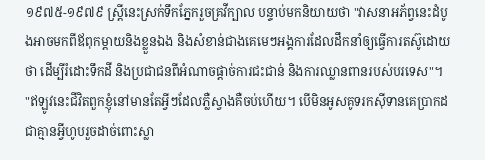១៩៧៥-១៩៧៩ ស្ត្រីនេះស្រក់ទឹកភ្នែករួចគ្រវីក្បាល បន្ទាប់មកនិយាយថា "វាសនាអភ័ព្វនេះដំបូងអាចមកពីឪពុកម្ដាយនិងខ្លួនឯង និងសំខាន់ជាងគេមេៗអង្គការដែលដឹកនាំឲ្យធ្វើការតស៊ូដោយថា ដើម្បីរំដោះទឹកដី និងប្រជាជនពីអំណាចផ្ដាច់ការជះជាន់ និងការឈ្លានពានរបស់បរទេស"។
"ឥឡូវនេះជីវិតពួកខ្ញុំនៅមានតែអ្វីៗដែលភ្លឺស្វាងគឺចប់ហើយ។ បើមិនអូសគូទរកស៊ីទានគេប្រាកដជាគ្មានអ្វីហូបរួចដាច់ពោះស្លា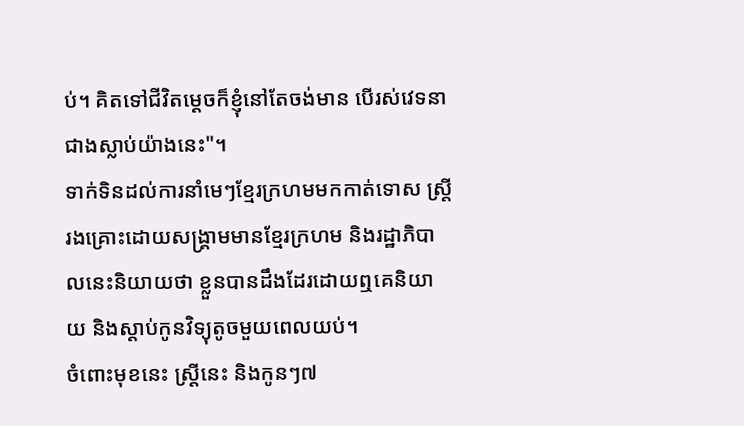ប់។ គិតទៅជីវិតម្ដេចក៏ខ្ញុំនៅតែចង់មាន បើរស់វេទនាជាងស្លាប់យ៉ាងនេះ"។
ទាក់ទិនដល់ការនាំមេៗខ្មែរក្រហមមកកាត់ទោស ស្ត្រីរងគ្រោះដោយសង្គ្រាមមានខ្មែរក្រហម និងរដ្ឋាភិបាលនេះនិយាយថា ខ្លួនបានដឹងដែរដោយឮគេនិយាយ និងស្ដាប់កូនវិទ្យុតូចមួយពេលយប់។
ចំពោះមុខនេះ ស្ត្រីនេះ និងកូនៗ៧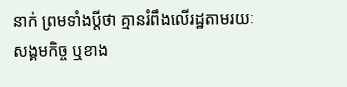នាក់ ព្រមទាំងប្ដីថា គ្មានរំពឹងលើរដ្ឋតាមរយៈសង្គមកិច្ច ឬខាង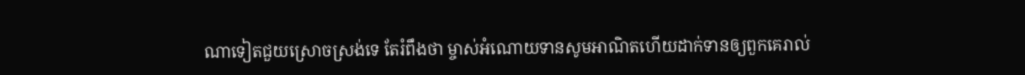ណាទៀតជួយស្រោចស្រង់ទេ តែរំពឹងថា ម្ចាស់អំណោយទានសូមអាណិតហើយដាក់ទានឲ្យពួកគេរាល់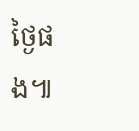ថ្ងៃផង៕